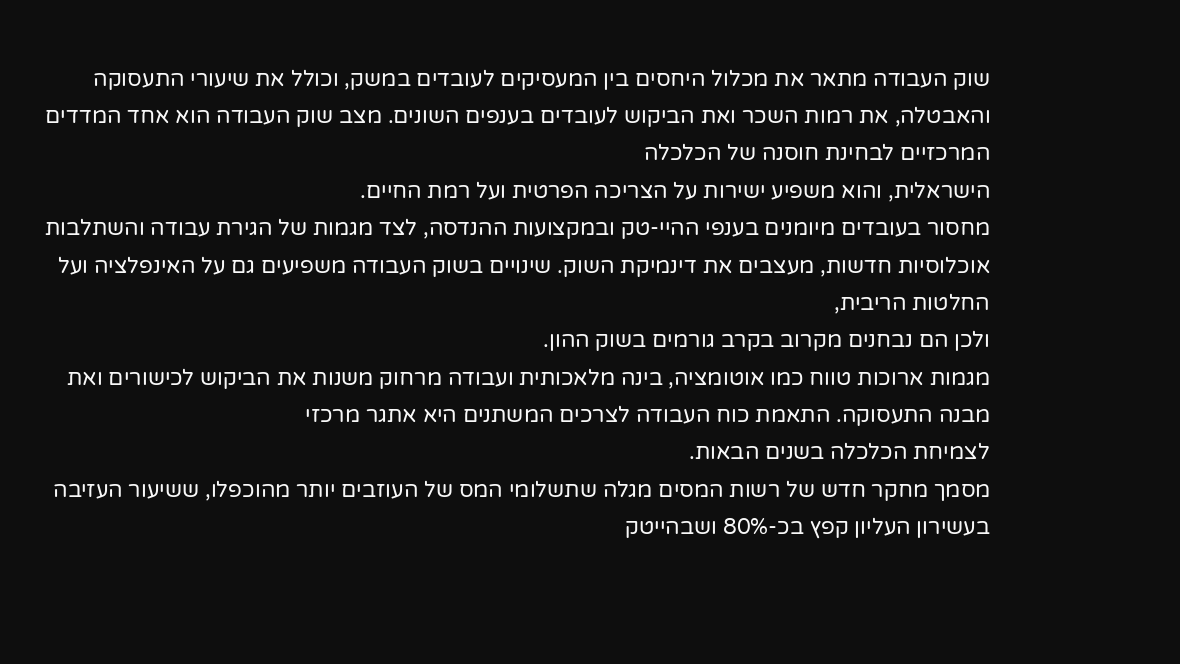שוק העבודה מתאר את מכלול היחסים בין המעסיקים לעובדים במשק, וכולל את שיעורי התעסוקה והאבטלה, את רמות השכר ואת הביקוש לעובדים בענפים השונים. מצב שוק העבודה הוא אחד המדדים המרכזיים לבחינת חוסנה של הכלכלה
הישראלית, והוא משפיע ישירות על הצריכה הפרטית ועל רמת החיים.
מחסור בעובדים מיומנים בענפי ההיי-טק ובמקצועות ההנדסה, לצד מגמות של הגירת עבודה והשתלבות אוכלוסיות חדשות, מעצבים את דינמיקת השוק. שינויים בשוק העבודה משפיעים גם על האינפלציה ועל החלטות הריבית,
ולכן הם נבחנים מקרוב בקרב גורמים בשוק ההון.
מגמות ארוכות טווח כמו אוטומציה, בינה מלאכותית ועבודה מרחוק משנות את הביקוש לכישורים ואת מבנה התעסוקה. התאמת כוח העבודה לצרכים המשתנים היא אתגר מרכזי
לצמיחת הכלכלה בשנים הבאות.
מסמך מחקר חדש של רשות המסים מגלה שתשלומי המס של העוזבים יותר מהוכפלו, ששיעור העזיבה בעשירון העליון קפץ בכ-80% ושבהייטק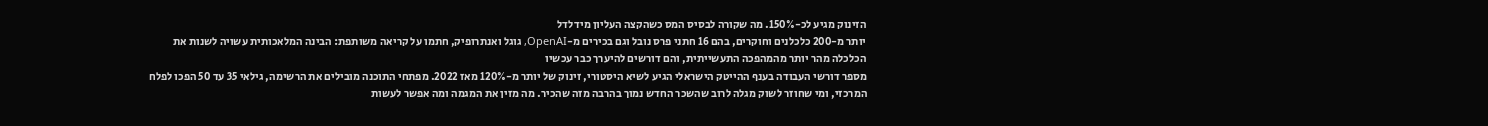הזינוק מגיע לכ-150%. מה שקורה לבסיס המס כשהקצה העליון מידלדל
יותר מ-200 כלכלנים וחוקרים, בהם 16 חתני פרס נובל וגם בכירים מ-OpenAI, גוגל ואנתרופיק, חתמו על קריאה משותפת: הבינה המלאכותית עשויה לשנות את הכלכלה מהר יותר מהמהפכה התעשייתית, והם דורשים להיערך כבר עכשיו
מספר דורשי העבודה בענף ההייטק הישראלי הגיע לשיא היסטורי, זינוק של יותר מ-120% מאז 2022. מפתחי התוכנה מובילים את הרשימה, גילאי 35 עד 50 הפכו לפלח המרכזי, ומי שחוזר לשוק מגלה לרוב שהשכר החדש נמוך בהרבה מזה שהכיר. מה מזין את המגמה ומה אפשר לעשות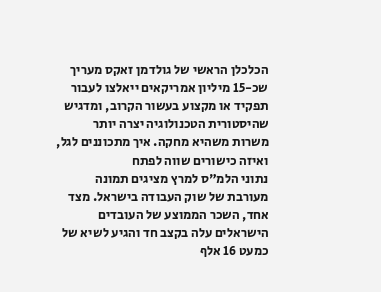הכלכלן הראשי של גולדמן זאקס מעריך שכ-15 מיליון אמריקאים ייאלצו לעבור תפקיד או מקצוע בעשור הקרוב, ומדגיש שהיסטורית הטכנולוגיה יצרה יותר משרות משהיא מחקה. איך מתכוננים לגל, ואיזה כישורים שווה לפתח
נתוני הלמ"ס למרץ מציגים תמונה מעורבת של שוק העבודה בישראל. מצד אחד, השכר הממוצע של העובדים הישראלים עלה בקצב חד והגיע לשיא של כמעט 16 אלף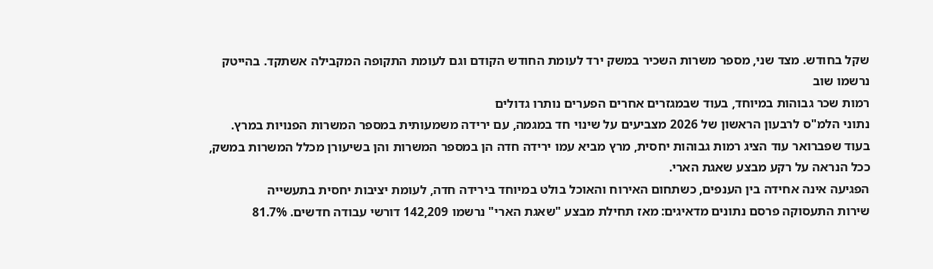שקל בחודש. מצד שני, מספר משרות השכיר במשק ירד לעומת החודש הקודם וגם לעומת התקופה המקבילה אשתקד. בהייטק נרשמו שוב
רמות שכר גבוהות במיוחד, בעוד שבמגזרים אחרים הפערים נותרו גדולים
נתוני הלמ"ס לרבעון הראשון של 2026 מצביעים על שינוי חד במגמה, עם ירידה משמעותית במספר המשרות הפנויות במרץ. בעוד שפברואר עוד הציג רמות גבוהות יחסית, מרץ מביא עמו ירידה חדה הן במספר המשרות והן בשיעורן מכלל המשרות במשק, ככל הנראה על רקע מבצע שאגת הארי.
הפגיעה אינה אחידה בין הענפים, כשתחום האירוח והאוכל בולט במיוחד בירידה חדה, לעומת יציבות יחסית בתעשייה
שירות התעסוקה פרסם נתונים מדאיגים: מאז תחילת מבצע "שאגת הארי" נרשמו 142,209 דורשי עבודה חדשים. 81.7%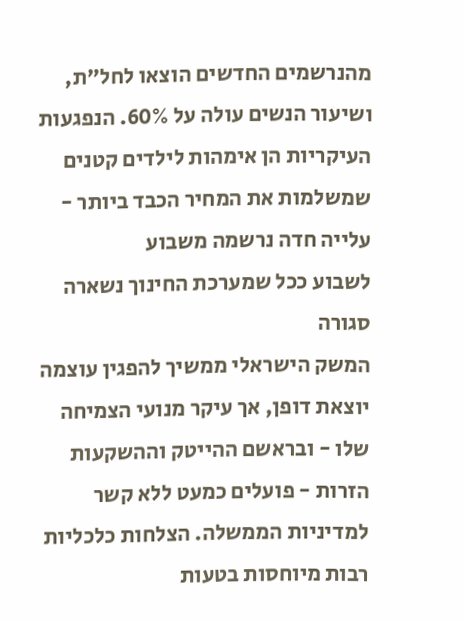מהנרשמים החדשים הוצאו לחל"ת, ושיעור הנשים עולה על 60%. הנפגעות העיקריות הן אימהות לילדים קטנים שמשלמות את המחיר הכבד ביותר - עלייה חדה נרשמה משבוע
לשבוע ככל שמערכת החינוך נשארה סגורה
המשק הישראלי ממשיך להפגין עוצמה יוצאת דופן, אך עיקר מנועי הצמיחה שלו - ובראשם ההייטק וההשקעות הזרות - פועלים כמעט ללא קשר למדיניות הממשלה. הצלחות כלכליות רבות מיוחסות בטעות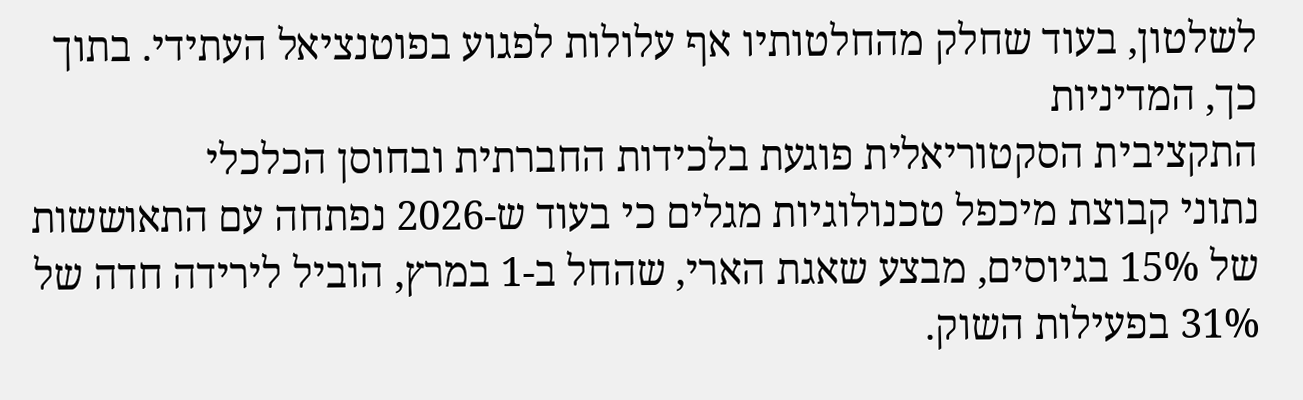לשלטון, בעוד שחלק מהחלטותיו אף עלולות לפגוע בפוטנציאל העתידי. בתוך כך, המדיניות
התקציבית הסקטוריאלית פוגעת בלכידות החברתית ובחוסן הכלכלי
נתוני קבוצת מיכפל טכנולוגיות מגלים כי בעוד ש-2026 נפתחה עם התאוששות של 15% בגיוסים, מבצע שאגת הארי, שהחל ב-1 במרץ, הוביל לירידה חדה של 31% בפעילות השוק.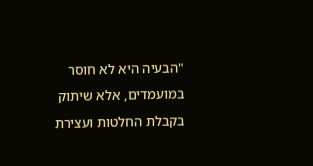"הבעיה היא לא חוסר במועמדים, אלא שיתוק בקבלת החלטות ועצירת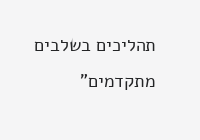תהליכים בשלבים מתקדמים"